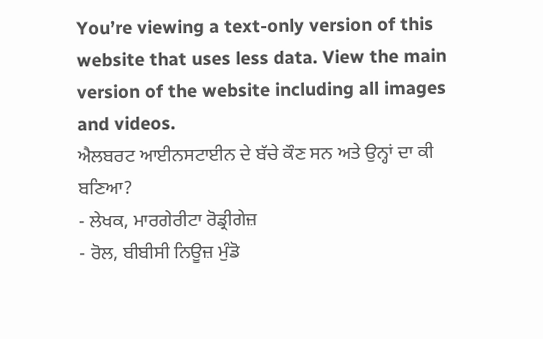You’re viewing a text-only version of this website that uses less data. View the main version of the website including all images and videos.
ਐਲਬਰਟ ਆਈਨਸਟਾਈਨ ਦੇ ਬੱਚੇ ਕੌਣ ਸਨ ਅਤੇ ਉਨ੍ਹਾਂ ਦਾ ਕੀ ਬਣਿਆ?
- ਲੇਖਕ, ਮਾਰਗੇਰੀਟਾ ਰੋਡ੍ਰੀਗੇਜ਼
- ਰੋਲ, ਬੀਬੀਸੀ ਨਿਊਜ਼ ਮੁੰਡੋ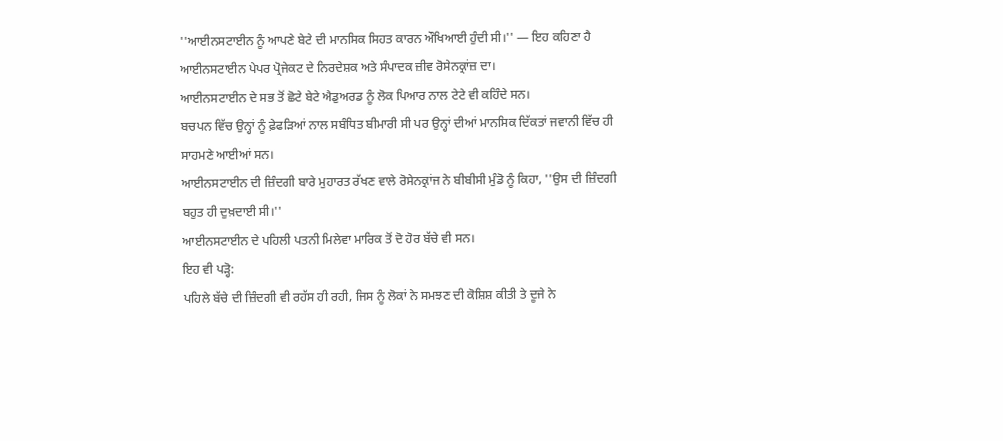''ਆਈਨਸਟਾਈਨ ਨੂੰ ਆਪਣੇ ਬੇਟੇ ਦੀ ਮਾਨਸਿਕ ਸਿਹਤ ਕਾਰਨ ਔਖਿਆਈ ਹੁੰਦੀ ਸੀ।'' — ਇਹ ਕਹਿਣਾ ਹੈ ਆਈਨਸਟਾਈਨ ਪੇਪਰ ਪ੍ਰੋਜੇਕਟ ਦੇ ਨਿਰਦੇਸ਼ਕ ਅਤੇ ਸੰਪਾਦਕ ਜ਼ੀਵ ਰੋਸੇਨਕ੍ਰਾਂਜ਼ ਦਾ।
ਆਈਨਸਟਾਈਨ ਦੇ ਸਭ ਤੋਂ ਛੋਟੇ ਬੇਟੇ ਐਡੁਅਰਡ ਨੂੰ ਲੋਕ ਪਿਆਰ ਨਾਲ ਟੇਟੇ ਵੀ ਕਹਿੰਦੇ ਸਨ।
ਬਚਪਨ ਵਿੱਚ ਉਨ੍ਹਾਂ ਨੂੰ ਫ਼ੇਫੜਿਆਂ ਨਾਲ ਸਬੰਧਿਤ ਬੀਮਾਰੀ ਸੀ ਪਰ ਉਨ੍ਹਾਂ ਦੀਆਂ ਮਾਨਸਿਕ ਦਿੱਕਤਾਂ ਜਵਾਨੀ ਵਿੱਚ ਹੀ ਸਾਹਮਣੇ ਆਈਆਂ ਸਨ।
ਆਈਨਸਟਾਈਨ ਦੀ ਜ਼ਿੰਦਗੀ ਬਾਰੇ ਮੁਹਾਰਤ ਰੱਖਣ ਵਾਲੇ ਰੋਸੇਨਕ੍ਰਾਂਜ ਨੇ ਬੀਬੀਸੀ ਮੁੰਡੋ ਨੂੰ ਕਿਹਾ, ''ਉਸ ਦੀ ਜ਼ਿੰਦਗੀ ਬਹੁਤ ਹੀ ਦੁਖ਼ਦਾਈ ਸੀ।''
ਆਈਨਸਟਾਈਨ ਦੇ ਪਹਿਲੀ ਪਤਨੀ ਮਿਲੇਵਾ ਮਾਰਿਕ ਤੋਂ ਦੋ ਹੋਰ ਬੱਚੇ ਵੀ ਸਨ।
ਇਹ ਵੀ ਪੜ੍ਹੋ:
ਪਹਿਲੇ ਬੱਚੇ ਦੀ ਜ਼ਿੰਦਗੀ ਵੀ ਰਹੱਸ ਹੀ ਰਹੀ, ਜਿਸ ਨੂੰ ਲੋਕਾਂ ਨੇ ਸਮਝਣ ਦੀ ਕੋਸ਼ਿਸ਼ ਕੀਤੀ ਤੇ ਦੂਜੇ ਨੇ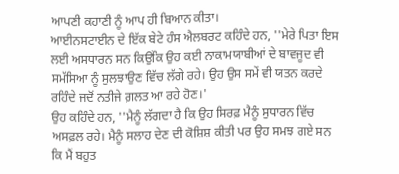ਆਪਣੀ ਕਹਾਣੀ ਨੂੰ ਆਪ ਹੀ ਬਿਆਨ ਕੀਤਾ।
ਆਈਨਸਟਾਈਨ ਦੇ ਇੱਕ ਬੇਟੇ ਹੰਸ ਐਲਬਰਟ ਕਹਿੰਦੇ ਹਨ, ''ਮੇਰੇ ਪਿਤਾ ਇਸ ਲਈ ਅਸਧਾਰਨ ਸਨ ਕਿਉਂਕਿ ਉਹ ਕਈ ਨਾਕਾਮਯਾਬੀਆਂ ਦੇ ਬਾਵਜੂਦ ਵੀ ਸਮੱਸਿਆ ਨੂੰ ਸੁਲਝਾਉਣ ਵਿੱਚ ਲੱਗੇ ਰਹੇ। ਉਹ ਉਸ ਸਮੇਂ ਵੀ ਯਤਨ ਕਰਦੇ ਰਹਿੰਦੇ ਜਦੋਂ ਨਤੀਜੇ ਗ਼ਲਤ ਆ ਰਹੇ ਹੋਣ।'
ਉਹ ਕਹਿੰਦੇ ਹਨ, ''ਮੈਨੂੰ ਲੱਗਦਾ ਹੈ ਕਿ ਉਹ ਸਿਰਫ਼ ਮੈਨੂੰ ਸੁਧਾਰਨ ਵਿੱਚ ਅਸਫ਼ਲ ਰਹੇ। ਮੈਨੂੰ ਸਲਾਹ ਦੇਣ ਦੀ ਕੋਸ਼ਿਸ਼ ਕੀਤੀ ਪਰ ਉਹ ਸਮਝ ਗਏ ਸਨ ਕਿ ਮੈਂ ਬਹੁਤ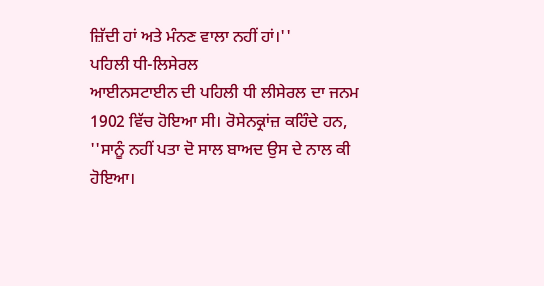ਜ਼ਿੱਦੀ ਹਾਂ ਅਤੇ ਮੰਨਣ ਵਾਲਾ ਨਹੀਂ ਹਾਂ।''
ਪਹਿਲੀ ਧੀ-ਲਿਸੇਰਲ
ਆਈਨਸਟਾਈਨ ਦੀ ਪਹਿਲੀ ਧੀ ਲੀਸੇਰਲ ਦਾ ਜਨਮ 1902 ਵਿੱਚ ਹੋਇਆ ਸੀ। ਰੋਸੇਨਕ੍ਰਾਂਜ਼ ਕਹਿੰਦੇ ਹਨ, ''ਸਾਨੂੰ ਨਹੀਂ ਪਤਾ ਦੋ ਸਾਲ ਬਾਅਦ ਉਸ ਦੇ ਨਾਲ ਕੀ ਹੋਇਆ।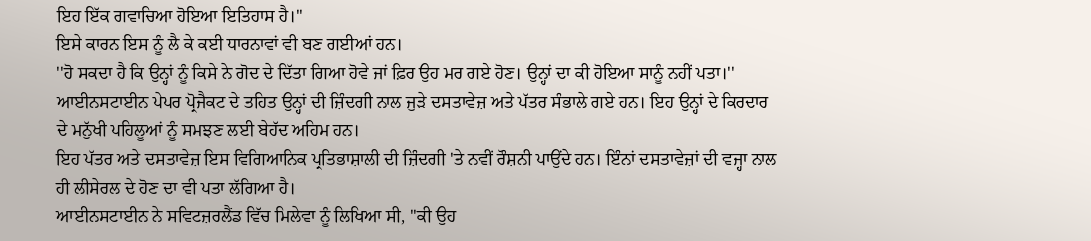ਇਹ ਇੱਕ ਗਵਾਚਿਆ ਹੋਇਆ ਇਤਿਹਾਸ ਹੈ।''
ਇਸੇ ਕਾਰਨ ਇਸ ਨੂੰ ਲੈ ਕੇ ਕਈ ਧਾਰਨਾਵਾਂ ਵੀ ਬਣ ਗਈਆਂ ਹਨ।
''ਹੋ ਸਕਦਾ ਹੈ ਕਿ ਉਨ੍ਹਾਂ ਨੂੰ ਕਿਸੇ ਨੇ ਗੋਦ ਦੇ ਦਿੱਤਾ ਗਿਆ ਹੋਵੇ ਜਾਂ ਫ਼ਿਰ ਉਹ ਮਰ ਗਏ ਹੋਣ। ਉਨ੍ਹਾਂ ਦਾ ਕੀ ਹੋਇਆ ਸਾਨੂੰ ਨਹੀਂ ਪਤਾ।''
ਆਈਨਸਟਾਈਨ ਪੇਪਰ ਪ੍ਰੋਜੈਕਟ ਦੇ ਤਹਿਤ ਉਨ੍ਹਾਂ ਦੀ ਜ਼ਿੰਦਗੀ ਨਾਲ ਜੁੜੇ ਦਸਤਾਵੇਜ਼ ਅਤੇ ਪੱਤਰ ਸੰਭਾਲੇ ਗਏ ਹਨ। ਇਹ ਉਨ੍ਹਾਂ ਦੇ ਕਿਰਦਾਰ ਦੇ ਮਨੁੱਖੀ ਪਹਿਲੂਆਂ ਨੂੰ ਸਮਝਣ ਲਈ ਬੇਹੱਦ ਅਹਿਮ ਹਨ।
ਇਹ ਪੱਤਰ ਅਤੇ ਦਸਤਾਵੇਜ਼ ਇਸ ਵਿਗਿਆਨਿਕ ਪ੍ਰਤਿਭਾਸ਼ਾਲੀ ਦੀ ਜ਼ਿੰਦਗੀ 'ਤੇ ਨਵੀਂ ਰੌਸ਼ਨੀ ਪਾਉਂਦੇ ਹਨ। ਇੰਨਾਂ ਦਸਤਾਵੇਜ਼ਾਂ ਦੀ ਵਜ੍ਹਾ ਨਾਲ ਹੀ ਲੀਸੇਰਲ ਦੇ ਹੋਣ ਦਾ ਵੀ ਪਤਾ ਲੱਗਿਆ ਹੈ।
ਆਈਨਸਟਾਈਨ ਨੇ ਸਵਿਟਜ਼ਰਲੈਂਡ ਵਿੱਚ ਮਿਲੇਵਾ ਨੂੰ ਲਿਖਿਆ ਸੀ, ''ਕੀ ਉਹ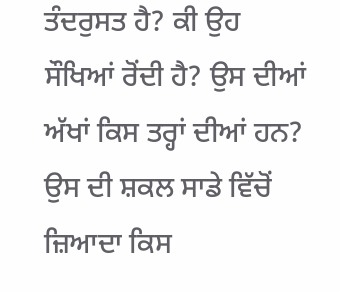ਤੰਦਰੁਸਤ ਹੈ? ਕੀ ਉਹ ਸੌਖਿਆਂ ਰੋਂਦੀ ਹੈ? ਉਸ ਦੀਆਂ ਅੱਖਾਂ ਕਿਸ ਤਰ੍ਹਾਂ ਦੀਆਂ ਹਨ? ਉਸ ਦੀ ਸ਼ਕਲ ਸਾਡੇ ਵਿੱਚੋਂ ਜ਼ਿਆਦਾ ਕਿਸ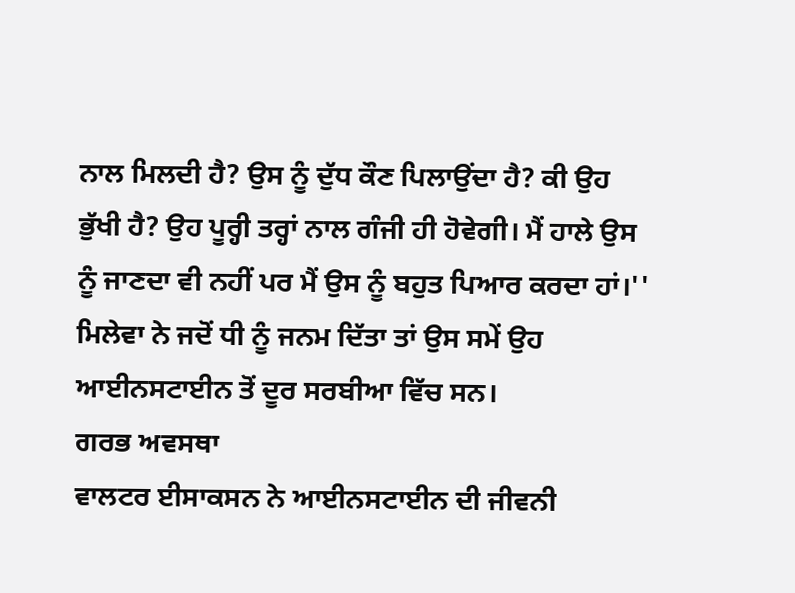ਨਾਲ ਮਿਲਦੀ ਹੈ? ਉਸ ਨੂੰ ਦੁੱਧ ਕੌਣ ਪਿਲਾਉਂਦਾ ਹੈ? ਕੀ ਉਹ ਭੁੱਖੀ ਹੈ? ਉਹ ਪੂਰ੍ਹੀ ਤਰ੍ਹਾਂ ਨਾਲ ਗੰਜੀ ਹੀ ਹੋਵੇਗੀ। ਮੈਂ ਹਾਲੇ ਉਸ ਨੂੰ ਜਾਣਦਾ ਵੀ ਨਹੀਂ ਪਰ ਮੈਂ ਉਸ ਨੂੰ ਬਹੁਤ ਪਿਆਰ ਕਰਦਾ ਹਾਂ।''
ਮਿਲੇਵਾ ਨੇ ਜਦੋਂ ਧੀ ਨੂੰ ਜਨਮ ਦਿੱਤਾ ਤਾਂ ਉਸ ਸਮੇਂ ਉਹ ਆਈਨਸਟਾਈਨ ਤੋਂ ਦੂਰ ਸਰਬੀਆ ਵਿੱਚ ਸਨ।
ਗਰਭ ਅਵਸਥਾ
ਵਾਲਟਰ ਈਸਾਕਸਨ ਨੇ ਆਈਨਸਟਾਈਨ ਦੀ ਜੀਵਨੀ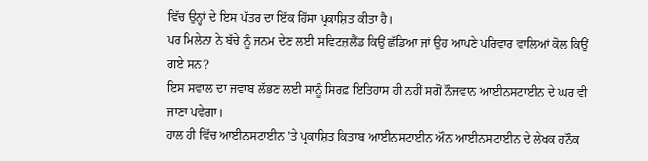ਵਿੱਚ ਉਨ੍ਹਾਂ ਦੇ ਇਸ ਪੱਤਰ ਦਾ ਇੱਕ ਹਿੱਸਾ ਪ੍ਰਕਾਸ਼ਿਤ ਕੀਤਾ ਹੈ।
ਪਰ ਮਿਲੇਨਾ ਨੇ ਬੱਚੇ ਨੂੰ ਜਨਮ ਦੇਣ ਲਈ ਸਵਿਟਜ਼ਲੈਂਡ ਕਿਉਂ ਛੱਡਿਆ ਜਾਂ ਉਹ ਆਪਣੇ ਪਰਿਵਾਰ ਵਾਲਿਆਂ ਕੋਲ ਕਿਉਂ ਗਏ ਸਨ?
ਇਸ ਸਵਾਲ ਦਾ ਜਵਾਬ ਲੱਭਣ ਲਈ ਸਾਨੂੰ ਸਿਰਫ਼ ਇਤਿਹਾਸ ਹੀ ਨਹੀਂ ਸਗੋਂ ਨੌਜਵਾਨ ਆਈਨਸਟਾਈਨ ਦੇ ਘਰ ਵੀ ਜਾਣਾ ਪਵੇਗਾ।
ਹਾਲ ਹੀ ਵਿੱਚ ਆਈਨਸਟਾਈਨ 'ਤੇ ਪ੍ਰਕਾਸ਼ਿਤ ਕਿਤਾਬ ਆਈਨਸਟਾਈਨ ਔਨ ਆਈਨਸਟਾਈਨ ਦੇ ਲੇਖਕ ਹਨੌਕ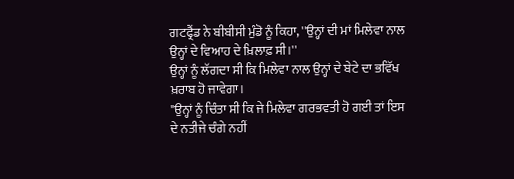ਗਟਫ੍ਰੈਂਡ ਨੇ ਬੀਬੀਸੀ ਮੁੰਡੋ ਨੂੰ ਕਿਹਾ, ''ਉਨ੍ਹਾਂ ਦੀ ਮਾਂ ਮਿਲੇਵਾ ਨਾਲ ਉਨ੍ਹਾਂ ਦੇ ਵਿਆਹ ਦੇ ਖ਼ਿਲਾਫ਼ ਸੀ।''
ਉਨ੍ਹਾਂ ਨੂੰ ਲੱਗਦਾ ਸੀ ਕਿ ਮਿਲੇਵਾ ਨਾਲ ਉਨ੍ਹਾਂ ਦੇ ਬੇਟੇ ਦਾ ਭਵਿੱਖ ਖ਼ਰਾਬ ਹੋ ਜਾਵੇਗਾ।
"ਉਨ੍ਹਾਂ ਨੂੰ ਚਿੰਤਾ ਸੀ ਕਿ ਜੇ ਮਿਲੇਵਾ ਗਰਭਵਤੀ ਹੋ ਗਈ ਤਾਂ ਇਸ ਦੇ ਨਤੀਜੇ ਚੰਗੇ ਨਹੀਂ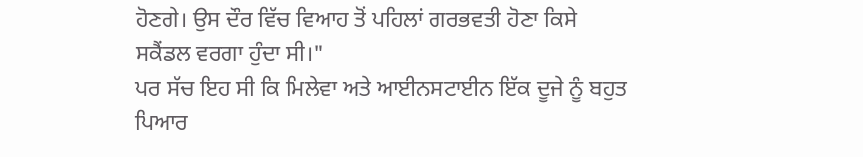ਹੋਣਗੇ। ਉਸ ਦੌਰ ਵਿੱਚ ਵਿਆਹ ਤੋਂ ਪਹਿਲਾਂ ਗਰਭਵਤੀ ਹੋਣਾ ਕਿਸੇ ਸਕੈਂਡਲ ਵਰਗਾ ਹੁੰਦਾ ਸੀ।"
ਪਰ ਸੱਚ ਇਹ ਸੀ ਕਿ ਮਿਲੇਵਾ ਅਤੇ ਆਈਨਸਟਾਈਨ ਇੱਕ ਦੂਜੇ ਨੂੰ ਬਹੁਤ ਪਿਆਰ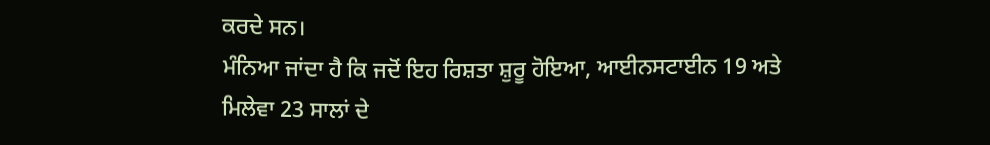ਕਰਦੇ ਸਨ।
ਮੰਨਿਆ ਜਾਂਦਾ ਹੈ ਕਿ ਜਦੋਂ ਇਹ ਰਿਸ਼ਤਾ ਸ਼ੁਰੂ ਹੋਇਆ, ਆਈਨਸਟਾਈਨ 19 ਅਤੇ ਮਿਲੇਵਾ 23 ਸਾਲਾਂ ਦੇ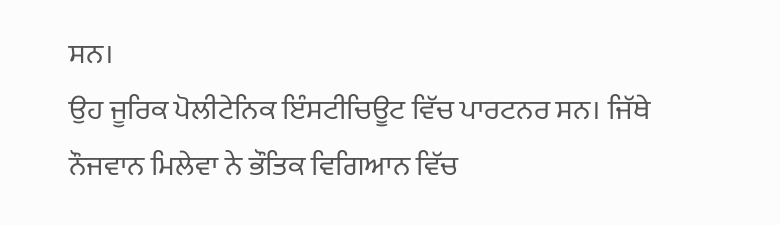ਸਨ।
ਉਹ ਜੂਰਿਕ ਪੋਲੀਟੇਨਿਕ ਇੰਸਟੀਚਿਊਟ ਵਿੱਚ ਪਾਰਟਨਰ ਸਨ। ਜਿੱਥੇ ਨੌਜਵਾਨ ਮਿਲੇਵਾ ਨੇ ਭੌਤਿਕ ਵਿਗਿਆਨ ਵਿੱਚ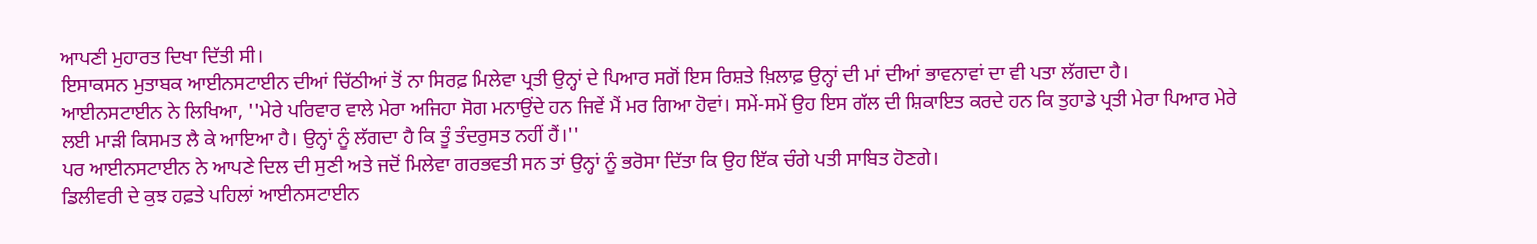ਆਪਣੀ ਮੁਹਾਰਤ ਦਿਖਾ ਦਿੱਤੀ ਸੀ।
ਇਸਾਕਸਨ ਮੁਤਾਬਕ ਆਈਨਸਟਾਈਨ ਦੀਆਂ ਚਿੱਠੀਆਂ ਤੋਂ ਨਾ ਸਿਰਫ਼ ਮਿਲੇਵਾ ਪ੍ਰਤੀ ਉਨ੍ਹਾਂ ਦੇ ਪਿਆਰ ਸਗੋਂ ਇਸ ਰਿਸ਼ਤੇ ਖ਼ਿਲਾਫ਼ ਉਨ੍ਹਾਂ ਦੀ ਮਾਂ ਦੀਆਂ ਭਾਵਨਾਵਾਂ ਦਾ ਵੀ ਪਤਾ ਲੱਗਦਾ ਹੈ।
ਆਈਨਸਟਾਈਨ ਨੇ ਲਿਖਿਆ, ''ਮੇਰੇ ਪਰਿਵਾਰ ਵਾਲੇ ਮੇਰਾ ਅਜਿਹਾ ਸੋਗ ਮਨਾਉਂਦੇ ਹਨ ਜਿਵੇਂ ਮੈਂ ਮਰ ਗਿਆ ਹੋਵਾਂ। ਸਮੇਂ-ਸਮੇਂ ਉਹ ਇਸ ਗੱਲ ਦੀ ਸ਼ਿਕਾਇਤ ਕਰਦੇ ਹਨ ਕਿ ਤੁਹਾਡੇ ਪ੍ਰਤੀ ਮੇਰਾ ਪਿਆਰ ਮੇਰੇ ਲਈ ਮਾੜੀ ਕਿਸਮਤ ਲੈ ਕੇ ਆਇਆ ਹੈ। ਉਨ੍ਹਾਂ ਨੂੰ ਲੱਗਦਾ ਹੈ ਕਿ ਤੂੰ ਤੰਦਰੁਸਤ ਨਹੀਂ ਹੈਂ।''
ਪਰ ਆਈਨਸਟਾਈਨ ਨੇ ਆਪਣੇ ਦਿਲ ਦੀ ਸੁਣੀ ਅਤੇ ਜਦੋਂ ਮਿਲੇਵਾ ਗਰਭਵਤੀ ਸਨ ਤਾਂ ਉਨ੍ਹਾਂ ਨੂੰ ਭਰੋਸਾ ਦਿੱਤਾ ਕਿ ਉਹ ਇੱਕ ਚੰਗੇ ਪਤੀ ਸਾਬਿਤ ਹੋਣਗੇ।
ਡਿਲੀਵਰੀ ਦੇ ਕੁਝ ਹਫ਼ਤੇ ਪਹਿਲਾਂ ਆਈਨਸਟਾਈਨ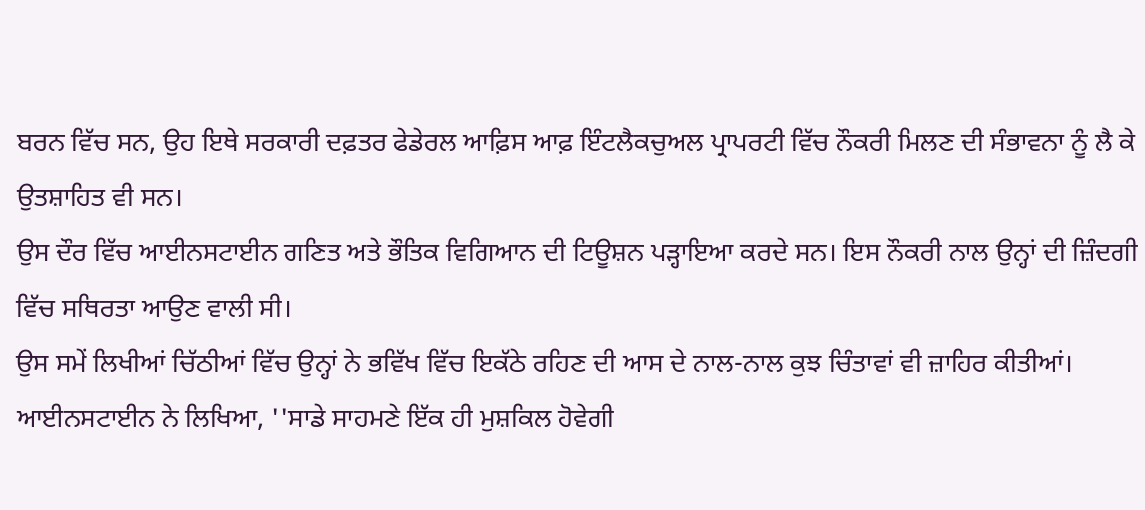ਬਰਨ ਵਿੱਚ ਸਨ, ਉਹ ਇਥੇ ਸਰਕਾਰੀ ਦਫ਼ਤਰ ਫੇਡੇਰਲ ਆਫ਼ਿਸ ਆਫ਼ ਇੰਟਲੈਕਚੁਅਲ ਪ੍ਰਾਪਰਟੀ ਵਿੱਚ ਨੌਕਰੀ ਮਿਲਣ ਦੀ ਸੰਭਾਵਨਾ ਨੂੰ ਲੈ ਕੇ ਉਤਸ਼ਾਹਿਤ ਵੀ ਸਨ।
ਉਸ ਦੌਰ ਵਿੱਚ ਆਈਨਸਟਾਈਨ ਗਣਿਤ ਅਤੇ ਭੌਤਿਕ ਵਿਗਿਆਨ ਦੀ ਟਿਊਸ਼ਨ ਪੜ੍ਹਾਇਆ ਕਰਦੇ ਸਨ। ਇਸ ਨੌਕਰੀ ਨਾਲ ਉਨ੍ਹਾਂ ਦੀ ਜ਼ਿੰਦਗੀ ਵਿੱਚ ਸਥਿਰਤਾ ਆਉਣ ਵਾਲੀ ਸੀ।
ਉਸ ਸਮੇਂ ਲਿਖੀਆਂ ਚਿੱਠੀਆਂ ਵਿੱਚ ਉਨ੍ਹਾਂ ਨੇ ਭਵਿੱਖ ਵਿੱਚ ਇਕੱਠੇ ਰਹਿਣ ਦੀ ਆਸ ਦੇ ਨਾਲ-ਨਾਲ ਕੁਝ ਚਿੰਤਾਵਾਂ ਵੀ ਜ਼ਾਹਿਰ ਕੀਤੀਆਂ।
ਆਈਨਸਟਾਈਨ ਨੇ ਲਿਖਿਆ, ''ਸਾਡੇ ਸਾਹਮਣੇ ਇੱਕ ਹੀ ਮੁਸ਼ਕਿਲ ਹੋਵੇਗੀ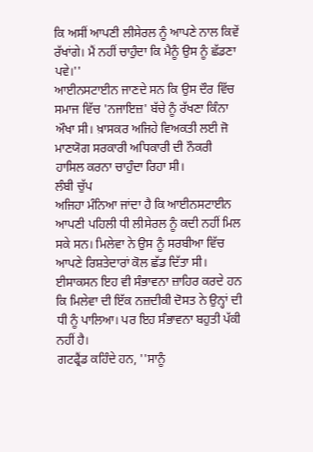ਕਿ ਅਸੀਂ ਆਪਣੀ ਲੀਸੇਰਲ ਨੂੰ ਆਪਣੇ ਨਾਲ ਕਿਵੇਂ ਰੱਖਾਂਗੇ। ਮੈਂ ਨਹੀਂ ਚਾਹੁੰਦਾ ਕਿ ਮੈਨੂੰ ਉਸ ਨੂੰ ਛੱਡਣਾ ਪਵੇ।''
ਆਈਨਸਟਾਈਨ ਜਾਣਦੇ ਸਨ ਕਿ ਉਸ ਦੌਰ ਵਿੱਚ ਸਮਾਜ ਵਿੱਚ 'ਨਜਾਇਜ਼' ਬੱਚੇ ਨੂੰ ਰੱਖਣਾ ਕਿੰਨਾ ਔਖਾ ਸੀ। ਖ਼ਾਸਕਰ ਅਜਿਹੇ ਵਿਅਕਤੀ ਲਈ ਜੋ ਮਾਣਯੋਗ ਸਰਕਾਰੀ ਅਧਿਕਾਰੀ ਦੀ ਨੌਕਰੀ ਹਾਸਿਲ ਕਰਨਾ ਚਾਹੁੰਦਾ ਰਿਹਾ ਸੀ।
ਲੰਬੀ ਚੁੱਪ
ਅਜਿਹਾ ਮੰਨਿਆ ਜਾਂਦਾ ਹੈ ਕਿ ਆਈਨਸਟਾਈਨ ਆਪਣੀ ਪਹਿਲੀ ਧੀ ਲੀਸੇਰਲ ਨੂੰ ਕਦੀ ਨਹੀਂ ਮਿਲ ਸਕੇ ਸਨ। ਮਿਲੇਵਾ ਨੇ ਉਸ ਨੂੰ ਸਰਬੀਆ ਵਿੱਚ ਆਪਣੇ ਰਿਸ਼ਤੇਦਾਰਾਂ ਕੋਲ ਛੱਡ ਦਿੱਤਾ ਸੀ।
ਈਸਾਕਸਨ ਇਹ ਵੀ ਸੰਭਾਵਨਾ ਜ਼ਾਹਿਰ ਕਰਦੇ ਹਨ ਕਿ ਮਿਲੇਵਾ ਦੀ ਇੱਕ ਨਜ਼ਦੀਕੀ ਦੋਸਤ ਨੇ ਉਨ੍ਹਾਂ ਦੀ ਧੀ ਨੂੰ ਪਾਲਿਆ। ਪਰ ਇਹ ਸੰਭਾਵਨਾ ਬਹੁਤੀ ਪੱਕੀ ਨਹੀਂ ਹੈ।
ਗਟਫ੍ਰੈਂਡ ਕਹਿੰਦੇ ਹਨ, ''ਸਾਨੂੰ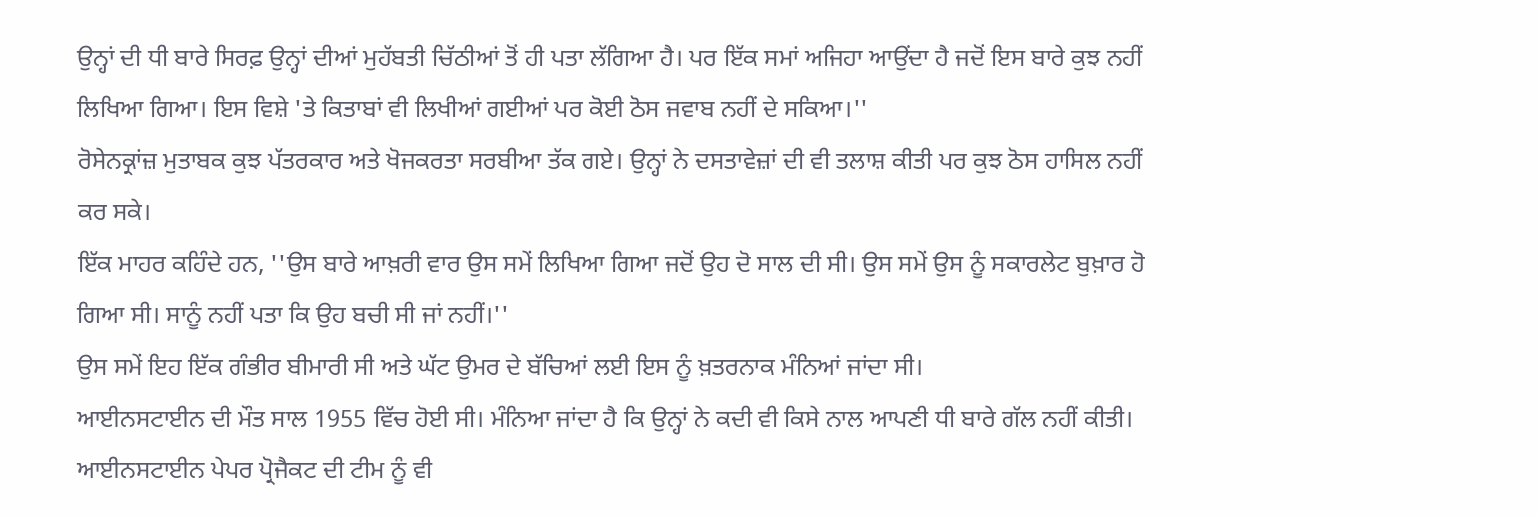ਉਨ੍ਹਾਂ ਦੀ ਧੀ ਬਾਰੇ ਸਿਰਫ਼ ਉਨ੍ਹਾਂ ਦੀਆਂ ਮੁਹੱਬਤੀ ਚਿੱਠੀਆਂ ਤੋਂ ਹੀ ਪਤਾ ਲੱਗਿਆ ਹੈ। ਪਰ ਇੱਕ ਸਮਾਂ ਅਜਿਹਾ ਆਉਂਦਾ ਹੈ ਜਦੋਂ ਇਸ ਬਾਰੇ ਕੁਝ ਨਹੀਂ ਲਿਖਿਆ ਗਿਆ। ਇਸ ਵਿਸ਼ੇ 'ਤੇ ਕਿਤਾਬਾਂ ਵੀ ਲਿਖੀਆਂ ਗਈਆਂ ਪਰ ਕੋਈ ਠੋਸ ਜਵਾਬ ਨਹੀਂ ਦੇ ਸਕਿਆ।''
ਰੋਸੇਨਕ੍ਰਾਂਜ਼ ਮੁਤਾਬਕ ਕੁਝ ਪੱਤਰਕਾਰ ਅਤੇ ਖੋਜਕਰਤਾ ਸਰਬੀਆ ਤੱਕ ਗਏ। ਉਨ੍ਹਾਂ ਨੇ ਦਸਤਾਵੇਜ਼ਾਂ ਦੀ ਵੀ ਤਲਾਸ਼ ਕੀਤੀ ਪਰ ਕੁਝ ਠੋਸ ਹਾਸਿਲ ਨਹੀਂ ਕਰ ਸਕੇ।
ਇੱਕ ਮਾਹਰ ਕਹਿੰਦੇ ਹਨ, ''ਉਸ ਬਾਰੇ ਆਖ਼ਰੀ ਵਾਰ ਉਸ ਸਮੇਂ ਲਿਖਿਆ ਗਿਆ ਜਦੋਂ ਉਹ ਦੋ ਸਾਲ ਦੀ ਸੀ। ਉਸ ਸਮੇਂ ਉਸ ਨੂੰ ਸਕਾਰਲੇਟ ਬੁਖ਼ਾਰ ਹੋ ਗਿਆ ਸੀ। ਸਾਨੂੰ ਨਹੀਂ ਪਤਾ ਕਿ ਉਹ ਬਚੀ ਸੀ ਜਾਂ ਨਹੀਂ।''
ਉਸ ਸਮੇਂ ਇਹ ਇੱਕ ਗੰਭੀਰ ਬੀਮਾਰੀ ਸੀ ਅਤੇ ਘੱਟ ਉਮਰ ਦੇ ਬੱਚਿਆਂ ਲਈ ਇਸ ਨੂੰ ਖ਼ਤਰਨਾਕ ਮੰਨਿਆਂ ਜਾਂਦਾ ਸੀ।
ਆਈਨਸਟਾਈਨ ਦੀ ਮੌਤ ਸਾਲ 1955 ਵਿੱਚ ਹੋਈ ਸੀ। ਮੰਨਿਆ ਜਾਂਦਾ ਹੈ ਕਿ ਉਨ੍ਹਾਂ ਨੇ ਕਦੀ ਵੀ ਕਿਸੇ ਨਾਲ ਆਪਣੀ ਧੀ ਬਾਰੇ ਗੱਲ ਨਹੀਂ ਕੀਤੀ।
ਆਈਨਸਟਾਈਨ ਪੇਪਰ ਪ੍ਰੋਜੈਕਟ ਦੀ ਟੀਮ ਨੂੰ ਵੀ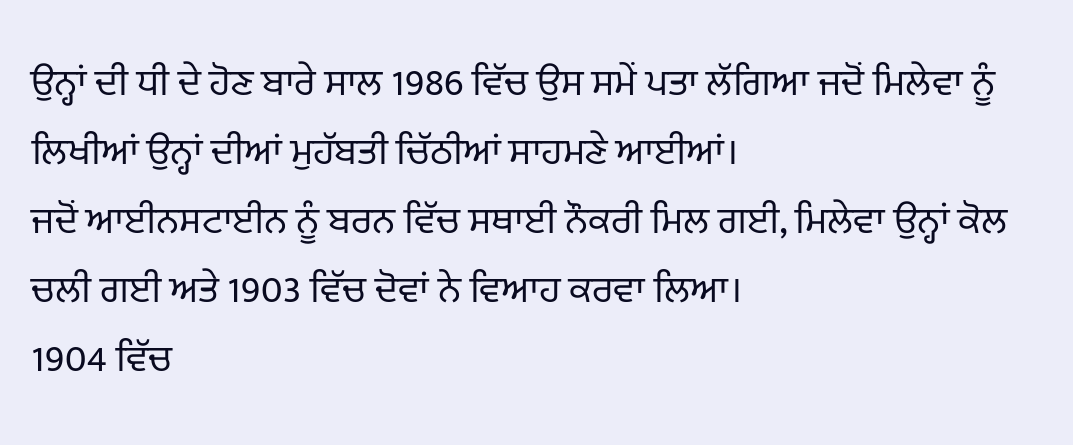ਉਨ੍ਹਾਂ ਦੀ ਧੀ ਦੇ ਹੋਣ ਬਾਰੇ ਸਾਲ 1986 ਵਿੱਚ ਉਸ ਸਮੇਂ ਪਤਾ ਲੱਗਿਆ ਜਦੋਂ ਮਿਲੇਵਾ ਨੂੰ ਲਿਖੀਆਂ ਉਨ੍ਹਾਂ ਦੀਆਂ ਮੁਹੱਬਤੀ ਚਿੱਠੀਆਂ ਸਾਹਮਣੇ ਆਈਆਂ।
ਜਦੋਂ ਆਈਨਸਟਾਈਨ ਨੂੰ ਬਰਨ ਵਿੱਚ ਸਥਾਈ ਨੌਕਰੀ ਮਿਲ ਗਈ, ਮਿਲੇਵਾ ਉਨ੍ਹਾਂ ਕੋਲ ਚਲੀ ਗਈ ਅਤੇ 1903 ਵਿੱਚ ਦੋਵਾਂ ਨੇ ਵਿਆਹ ਕਰਵਾ ਲਿਆ।
1904 ਵਿੱਚ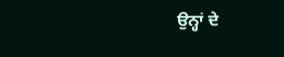ਉਨ੍ਹਾਂ ਦੇ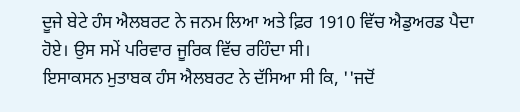ਦੂਜੇ ਬੇਟੇ ਹੰਸ ਐਲਬਰਟ ਨੇ ਜਨਮ ਲਿਆ ਅਤੇ ਫ਼ਿਰ 1910 ਵਿੱਚ ਐਡੁਅਰਡ ਪੈਦਾ ਹੋਏ। ਉਸ ਸਮੇਂ ਪਰਿਵਾਰ ਜੂਰਿਕ ਵਿੱਚ ਰਹਿੰਦਾ ਸੀ।
ਇਸਾਕਸਨ ਮੁਤਾਬਕ ਹੰਸ ਐਲਬਰਟ ਨੇ ਦੱਸਿਆ ਸੀ ਕਿ, ''ਜਦੋਂ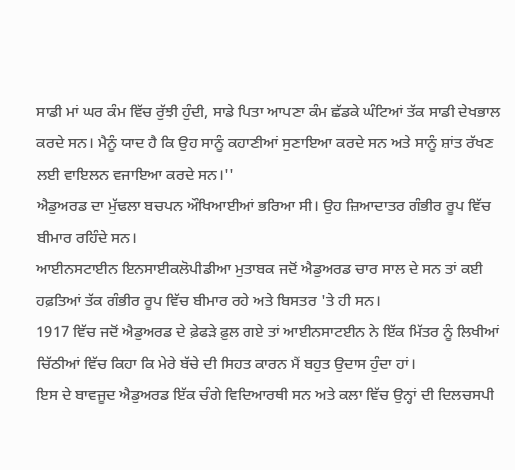ਸਾਡੀ ਮਾਂ ਘਰ ਕੰਮ ਵਿੱਚ ਰੁੱਝੀ ਹੁੰਦੀ, ਸਾਡੇ ਪਿਤਾ ਆਪਣਾ ਕੰਮ ਛੱਡਕੇ ਘੰਟਿਆਂ ਤੱਕ ਸਾਡੀ ਦੇਖਭਾਲ ਕਰਦੇ ਸਨ। ਮੈਨੂੰ ਯਾਦ ਹੈ ਕਿ ਉਹ ਸਾਨੂੰ ਕਹਾਣੀਆਂ ਸੁਣਾਇਆ ਕਰਦੇ ਸਨ ਅਤੇ ਸਾਨੂੰ ਸ਼ਾਂਤ ਰੱਖਣ ਲਈ ਵਾਇਲਨ ਵਜਾਇਆ ਕਰਦੇ ਸਨ।''
ਐਡੁਅਰਡ ਦਾ ਮੁੱਢਲਾ ਬਚਪਨ ਔਖਿਆਈਆਂ ਭਰਿਆ ਸੀ। ਉਹ ਜ਼ਿਆਦਾਤਰ ਗੰਭੀਰ ਰੂਪ ਵਿੱਚ ਬੀਮਾਰ ਰਹਿੰਦੇ ਸਨ।
ਆਈਨਸਟਾਈਨ ਇਨਸਾਈਕਲੋਪੀਡੀਆ ਮੁਤਾਬਕ ਜਦੋਂ ਐਡੁਅਰਡ ਚਾਰ ਸਾਲ ਦੇ ਸਨ ਤਾਂ ਕਈ ਹਫ਼ਤਿਆਂ ਤੱਕ ਗੰਭੀਰ ਰੂਪ ਵਿੱਚ ਬੀਮਾਰ ਰਹੇ ਅਤੇ ਬਿਸਤਰ 'ਤੇ ਹੀ ਸਨ।
1917 ਵਿੱਚ ਜਦੋਂ ਐਡੁਅਰਡ ਦੇ ਫ਼ੇਫੜੇ ਫ਼ੁਲ ਗਏ ਤਾਂ ਆਈਨਸਾਟਈਨ ਨੇ ਇੱਕ ਮਿੱਤਰ ਨੂੰ ਲਿਖੀਆਂ ਚਿੱਠੀਆਂ ਵਿੱਚ ਕਿਹਾ ਕਿ ਮੇਰੇ ਬੱਚੇ ਦੀ ਸਿਹਤ ਕਾਰਨ ਮੈਂ ਬਹੁਤ ਉਦਾਸ ਹੁੰਦਾ ਹਾਂ।
ਇਸ ਦੇ ਬਾਵਜੂਦ ਐਡੁਅਰਡ ਇੱਕ ਚੰਗੇ ਵਿਦਿਆਰਥੀ ਸਨ ਅਤੇ ਕਲਾ ਵਿੱਚ ਉਨ੍ਹਾਂ ਦੀ ਦਿਲਚਸਪੀ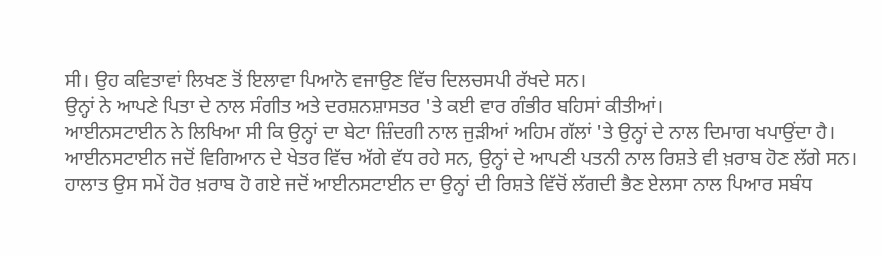ਸੀ। ਉਹ ਕਵਿਤਾਵਾਂ ਲਿਖਣ ਤੋਂ ਇਲਾਵਾ ਪਿਆਨੋ ਵਜਾਉਣ ਵਿੱਚ ਦਿਲਚਸਪੀ ਰੱਖਦੇ ਸਨ।
ਉਨ੍ਹਾਂ ਨੇ ਆਪਣੇ ਪਿਤਾ ਦੇ ਨਾਲ ਸੰਗੀਤ ਅਤੇ ਦਰਸ਼ਨਸ਼ਾਸਤਰ 'ਤੇ ਕਈ ਵਾਰ ਗੰਭੀਰ ਬਹਿਸਾਂ ਕੀਤੀਆਂ।
ਆਈਨਸਟਾਈਨ ਨੇ ਲਿਖਿਆ ਸੀ ਕਿ ਉਨ੍ਹਾਂ ਦਾ ਬੇਟਾ ਜ਼ਿੰਦਗੀ ਨਾਲ ਜੁੜੀਆਂ ਅਹਿਮ ਗੱਲਾਂ 'ਤੇ ਉਨ੍ਹਾਂ ਦੇ ਨਾਲ ਦਿਮਾਗ ਖਪਾਉਂਦਾ ਹੈ।
ਆਈਨਸਟਾਈਨ ਜਦੋਂ ਵਿਗਿਆਨ ਦੇ ਖੇਤਰ ਵਿੱਚ ਅੱਗੇ ਵੱਧ ਰਹੇ ਸਨ, ਉਨ੍ਹਾਂ ਦੇ ਆਪਣੀ ਪਤਨੀ ਨਾਲ ਰਿਸ਼ਤੇ ਵੀ ਖ਼ਰਾਬ ਹੋਣ ਲੱਗੇ ਸਨ।
ਹਾਲਾਤ ਉਸ ਸਮੇਂ ਹੋਰ ਖ਼ਰਾਬ ਹੋ ਗਏ ਜਦੋਂ ਆਈਨਸਟਾਈਨ ਦਾ ਉਨ੍ਹਾਂ ਦੀ ਰਿਸ਼ਤੇ ਵਿੱਚੋਂ ਲੱਗਦੀ ਭੈਣ ਏਲਸਾ ਨਾਲ ਪਿਆਰ ਸਬੰਧ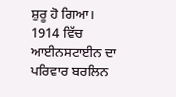ਸ਼ੁਰੂ ਹੋ ਗਿਆ।
1914 ਵਿੱਚ ਆਈਨਸਟਾਈਨ ਦਾ ਪਰਿਵਾਰ ਬਰਲਿਨ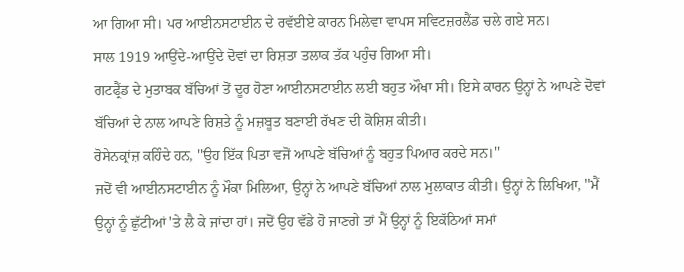ਆ ਗਿਆ ਸੀ। ਪਰ ਆਈਨਸਟਾਈਨ ਦੇ ਰਵੱਈਏ ਕਾਰਨ ਮਿਲੇਵਾ ਵਾਪਸ ਸਵਿਟਜ਼ਰਲੈਂਡ ਚਲੇ ਗਏ ਸਨ।
ਸਾਲ 1919 ਆਉਂਦੇ-ਆਉਂਦੇ ਦੋਵਾਂ ਦਾ ਰਿਸ਼ਤਾ ਤਲਾਕ ਤੱਕ ਪਹੁੰਚ ਗਿਆ ਸੀ।
ਗਟਫ੍ਰੈਂਡ ਦੇ ਮੁਤਾਬਕ ਬੱਚਿਆਂ ਤੋਂ ਦੂਰ ਹੋਣਾ ਆਈਨਸਟਾਈਨ ਲਈ ਬਹੁਤ ਔਖਾ ਸੀ। ਇਸੇ ਕਾਰਨ ਉਨ੍ਹਾਂ ਨੇ ਆਪਣੇ ਦੋਵਾਂ ਬੱਚਿਆਂ ਦੇ ਨਾਲ ਆਪਣੇ ਰਿਸ਼ਤੇ ਨੂੰ ਮਜ਼ਬੂਤ ਬਣਾਈ ਰੱਖਣ ਦੀ ਕੋਸ਼ਿਸ਼ ਕੀਤੀ।
ਰੋਸੇਨਕ੍ਰਾਂਜ਼ ਕਹਿੰਦੇ ਹਨ, ''ਉਹ ਇੱਕ ਪਿਤਾ ਵਜੋਂ ਆਪਣੇ ਬੱਚਿਆਂ ਨੂੰ ਬਹੁਤ ਪਿਆਰ ਕਰਦੇ ਸਨ।''
ਜਦੋਂ ਵੀ ਆਈਨਸਟਾਈਨ ਨੂੰ ਮੌਕਾ ਮਿਲਿਆ, ਉਨ੍ਹਾਂ ਨੇ ਆਪਣੇ ਬੱਚਿਆਂ ਨਾਲ ਮੁਲਾਕਾਤ ਕੀਤੀ। ਉਨ੍ਹਾਂ ਨੇ ਲਿਖਿਆ, ''ਮੈਂ ਉਨ੍ਹਾਂ ਨੂੰ ਛੁੱਟੀਆਂ 'ਤੇ ਲੈ ਕੇ ਜਾਂਦਾ ਹਾਂ। ਜਦੋਂ ਉਹ ਵੱਡੇ ਹੋ ਜਾਣਗੇ ਤਾਂ ਮੈਂ ਉਨ੍ਹਾਂ ਨੂੰ ਇਕੱਠਿਆਂ ਸਮਾਂ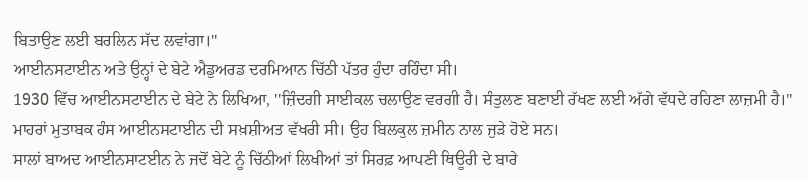ਬਿਤਾਉਣ ਲਈ ਬਰਲਿਨ ਸੱਦ ਲਵਾਂਗਾ।''
ਆਈਨਸਟਾਈਨ ਅਤੇ ਉਨ੍ਹਾਂ ਦੇ ਬੇਟੇ ਐਡੁਅਰਡ ਦਰਮਿਆਨ ਚਿੱਠੀ ਪੱਤਰ ਹੁੰਦਾ ਰਹਿੰਦਾ ਸੀ।
1930 ਵਿੱਚ ਆਈਨਸਟਾਈਨ ਦੇ ਬੇਟੇ ਨੇ ਲਿਖਿਆ, ''ਜ਼ਿੰਦਗੀ ਸਾਈਕਲ ਚਲਾਉਣ ਵਰਗੀ ਹੈ। ਸੰਤੁਲਣ ਬਣਾਈ ਰੱਖਣ ਲਈ ਅੱਗੇ ਵੱਧਦੇ ਰਹਿਣਾ ਲਾਜ਼ਮੀ ਹੈ।''
ਮਾਹਰਾਂ ਮੁਤਾਬਕ ਹੰਸ ਆਈਨਸਟਾਈਨ ਦੀ ਸਖ਼ਸ਼ੀਅਤ ਵੱਖਰੀ ਸੀ। ਉਹ ਬਿਲਕੁਲ ਜ਼ਮੀਨ ਨਾਲ ਜੁੜੇ ਹੋਏ ਸਨ।
ਸਾਲਾਂ ਬਾਅਦ ਆਈਨਸਾਟਈਨ ਨੇ ਜਦੋਂ ਬੇਟੇ ਨੂੰ ਚਿੱਠੀਆਂ ਲਿਖੀਆਂ ਤਾਂ ਸਿਰਫ਼ ਆਪਣੀ ਥਿਊਰੀ ਦੇ ਬਾਰੇ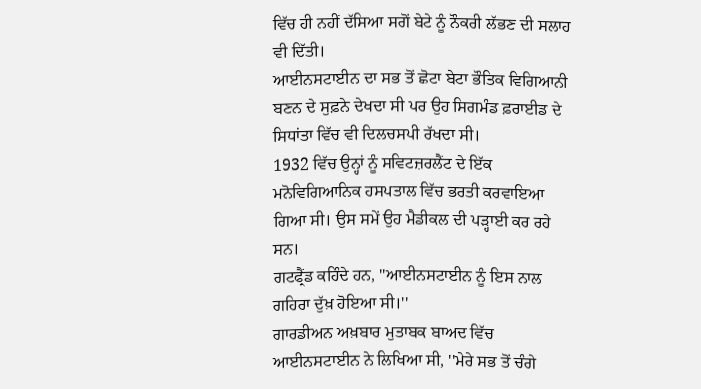ਵਿੱਚ ਹੀ ਨਹੀਂ ਦੱਸਿਆ ਸਗੋਂ ਬੇਟੇ ਨੂੰ ਨੌਕਰੀ ਲੱਭਣ ਦੀ ਸਲਾਹ ਵੀ ਦਿੱਤੀ।
ਆਈਨਸਟਾਈਨ ਦਾ ਸਭ ਤੋਂ ਛੋਟਾ ਬੇਟਾ ਭੌਤਿਕ ਵਿਗਿਆਨੀ ਬਣਨ ਦੇ ਸੁਫ਼ਨੇ ਦੇਖਦਾ ਸੀ ਪਰ ਉਹ ਸਿਗਮੰਡ ਫ਼ਰਾਈਡ ਦੇ ਸਿਧਾਂਤਾ ਵਿੱਚ ਵੀ ਦਿਲਚਸਪੀ ਰੱਖਦਾ ਸੀ।
1932 ਵਿੱਚ ਉਨ੍ਹਾਂ ਨੂੰ ਸਵਿਟਜ਼ਰਲੈਂਟ ਦੇ ਇੱਕ ਮਨੋਵਿਗਿਆਨਿਕ ਹਸਪਤਾਲ ਵਿੱਚ ਭਰਤੀ ਕਰਵਾਇਆ ਗਿਆ ਸੀ। ਉਸ ਸਮੇਂ ਉਹ ਮੈਡੀਕਲ ਦੀ ਪੜ੍ਹਾਈ ਕਰ ਰਹੇ ਸਨ।
ਗਟਫ੍ਰੈਂਡ ਕਹਿੰਦੇ ਹਨ, ''ਆਈਨਸਟਾਈਨ ਨੂੰ ਇਸ ਨਾਲ ਗਹਿਰਾ ਦੁੱਖ਼ ਹੋਇਆ ਸੀ।''
ਗਾਰਡੀਅਨ ਅਖ਼ਬਾਰ ਮੁਤਾਬਕ ਬਾਅਦ ਵਿੱਚ ਆਈਨਸਟਾਈਨ ਨੇ ਲਿਖਿਆ ਸੀ, ''ਮੇਰੇ ਸਭ ਤੋਂ ਚੰਗੇ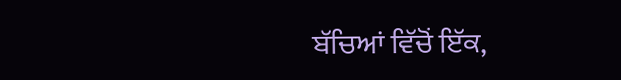ਬੱਚਿਆਂ ਵਿੱਚੋਂ ਇੱਕ,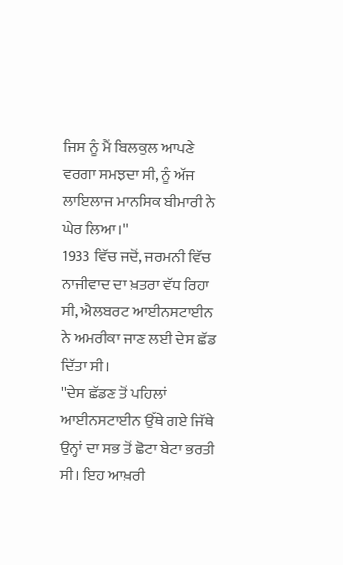ਜਿਸ ਨੂੰ ਮੈਂ ਬਿਲਕੁਲ ਆਪਣੇ ਵਰਗਾ ਸਮਝਦਾ ਸੀ, ਨੂੰ ਅੱਜ ਲਾਇਲਾਜ ਮਾਨਸਿਕ ਬੀਮਾਰੀ ਨੇ ਘੇਰ ਲਿਆ।''
1933 ਵਿੱਚ ਜਦੋਂ, ਜਰਮਨੀ ਵਿੱਚ ਨਾਜੀਵਾਦ ਦਾ ਖ਼ਤਰਾ ਵੱਧ ਰਿਹਾ ਸੀ, ਐਲਬਰਟ ਆਈਨਸਟਾਈਨ ਨੇ ਅਮਰੀਕਾ ਜਾਣ ਲਈ ਦੇਸ ਛੱਡ ਦਿੱਤਾ ਸੀ।
''ਦੇਸ ਛੱਡਣ ਤੋਂ ਪਹਿਲਾਂ ਆਈਨਸਟਾਈਨ ਉੱਥੇ ਗਏ ਜਿੱਥੇ ਉਨ੍ਹਾਂ ਦਾ ਸਭ ਤੋਂ ਛੋਟਾ ਬੇਟਾ ਭਰਤੀ ਸੀ। ਇਹ ਆਖ਼ਰੀ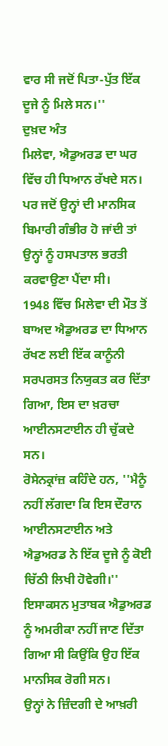ਵਾਰ ਸੀ ਜਦੋਂ ਪਿਤਾ-ਪੁੱਤ ਇੱਕ ਦੂਜੇ ਨੂੰ ਮਿਲੇ ਸਨ।''
ਦੁਖ਼ਦ ਅੰਤ
ਮਿਲੇਵਾ, ਐਡੁਅਰਡ ਦਾ ਘਰ ਵਿੱਚ ਹੀ ਧਿਆਨ ਰੱਖਦੇ ਸਨ। ਪਰ ਜਦੋਂ ਉਨ੍ਹਾਂ ਦੀ ਮਾਨਸਿਕ ਬਿਮਾਰੀ ਗੰਭੀਰ ਹੋ ਜਾਂਦੀ ਤਾਂ ਉਨ੍ਹਾਂ ਨੂੰ ਹਸਪਤਾਲ ਭਰਤੀ ਕਰਵਾਉਣਾ ਪੈਂਦਾ ਸੀ।
1948 ਵਿੱਚ ਮਿਲੇਵਾ ਦੀ ਮੌਤ ਤੋਂ ਬਾਅਦ ਐਡੁਅਰਡ ਦਾ ਧਿਆਨ ਰੱਖਣ ਲਈ ਇੱਕ ਕਾਨੂੰਨੀ ਸਰਪਰਸਤ ਨਿਯੁਕਤ ਕਰ ਦਿੱਤਾ ਗਿਆ, ਇਸ ਦਾ ਖ਼ਰਚਾ ਆਈਨਸਟਾਈਨ ਹੀ ਚੁੱਕਦੇ ਸਨ।
ਰੋਸੇਨਕ੍ਰਾਂਜ਼ ਕਹਿੰਦੇ ਹਨ, ''ਮੈਨੂੰ ਨਹੀਂ ਲੱਗਦਾ ਕਿ ਇਸ ਦੌਰਾਨ ਆਈਨਸਟਾਈਨ ਅਤੇ ਐਡੁਅਰਡ ਨੇ ਇੱਕ ਦੂਜੇ ਨੂੰ ਕੋਈ ਚਿੱਠੀ ਲਿਖੀ ਹੋਵੇਗੀ।''
ਇਸਾਕਸਨ ਮੁਤਾਬਕ ਐਡੁਅਰਡ ਨੂੰ ਅਮਰੀਕਾ ਨਹੀਂ ਜਾਣ ਦਿੱਤਾ ਗਿਆ ਸੀ ਕਿਉਂਕਿ ਉਹ ਇੱਕ ਮਾਨਸਿਕ ਰੋਗੀ ਸਨ।
ਉਨ੍ਹਾਂ ਨੇ ਜ਼ਿੰਦਗੀ ਦੇ ਆਖ਼ਰੀ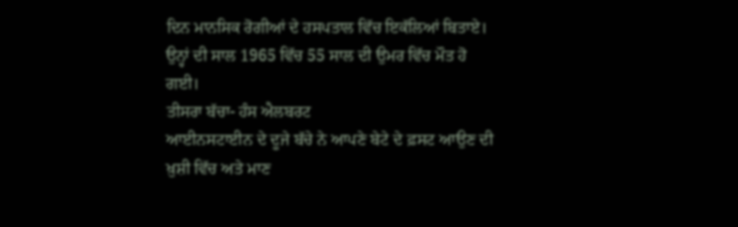ਦਿਨ ਮਾਨਸਿਕ ਰੋਗੀਆਂ ਦੇ ਹਸਪਤਾਲ ਵਿੱਚ ਇਕੱਲਿਆਂ ਬਿਤਾਏ। ਉਨ੍ਹਾਂ ਦੀ ਸਾਲ 1965 ਵਿੱਚ 55 ਸਾਲ ਦੀ ਉਮਰ ਵਿੱਚ ਮੌਤ ਹੋ ਗਈ।
ਤੀਸਰਾ ਬੱਚਾ- ਹੰਸ ਐਲਬਰਟ
ਆਈਨਸਟਾਈਨ ਦੇ ਦੂਜੇ ਬੱਚੇ ਨੇ ਆਪਣੇ ਬੇਟੇ ਦੇ ਫ਼ਸਟ ਆਉਣ ਦੀ ਖ਼ੁਸ਼ੀ ਵਿੱਚ ਅਤੇ ਮਾਣ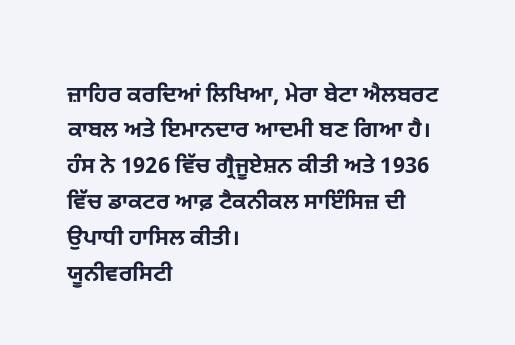ਜ਼ਾਹਿਰ ਕਰਦਿਆਂ ਲਿਖਿਆ, ਮੇਰਾ ਬੇਟਾ ਐਲਬਰਟ ਕਾਬਲ ਅਤੇ ਇਮਾਨਦਾਰ ਆਦਮੀ ਬਣ ਗਿਆ ਹੈ।
ਹੰਸ ਨੇ 1926 ਵਿੱਚ ਗ੍ਰੈਜੂਏਸ਼ਨ ਕੀਤੀ ਅਤੇ 1936 ਵਿੱਚ ਡਾਕਟਰ ਆਫ਼ ਟੈਕਨੀਕਲ ਸਾਇੰਸਿਜ਼ ਦੀ ਉਪਾਧੀ ਹਾਸਿਲ ਕੀਤੀ।
ਯੂਨੀਵਰਸਿਟੀ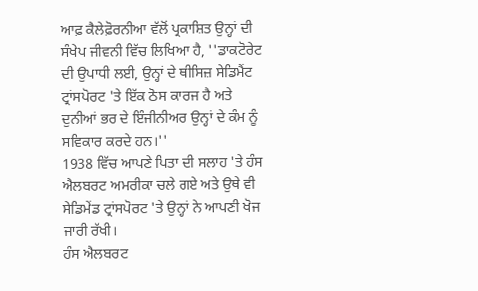ਆਫ਼ ਕੈਲੇਫ਼ੋਰਨੀਆ ਵੱਲੋਂ ਪ੍ਰਕਾਸ਼ਿਤ ਉਨ੍ਹਾਂ ਦੀ ਸੰਖੇਪ ਜੀਵਨੀ ਵਿੱਚ ਲਿਖਿਆ ਹੈ, ''ਡਾਕਟੋਰੇਟ ਦੀ ਉਪਾਧੀ ਲਈ, ਉਨ੍ਹਾਂ ਦੇ ਥੀਸਿਜ਼ ਸੇਡਿਮੈਂਟ ਟ੍ਰਾਂਸਪੋਰਟ 'ਤੇ ਇੱਕ ਠੋਸ ਕਾਰਜ ਹੈ ਅਤੇ ਦੁਨੀਆਂ ਭਰ ਦੇ ਇੰਜੀਨੀਅਰ ਉਨ੍ਹਾਂ ਦੇ ਕੰਮ ਨੂੰ ਸਵਿਕਾਰ ਕਰਦੇ ਹਨ।''
1938 ਵਿੱਚ ਆਪਣੇ ਪਿਤਾ ਦੀ ਸਲਾਹ 'ਤੇ ਹੰਸ ਐਲਬਰਟ ਅਮਰੀਕਾ ਚਲੇ ਗਏ ਅਤੇ ਉਥੇ ਵੀ ਸੇਡਿਮੇਂਡ ਟ੍ਰਾਂਸਪੋਰਟ 'ਤੇ ਉਨ੍ਹਾਂ ਨੇ ਆਪਣੀ ਖੋਜ ਜਾਰੀ ਰੱਖੀ।
ਹੰਸ ਐਲਬਰਟ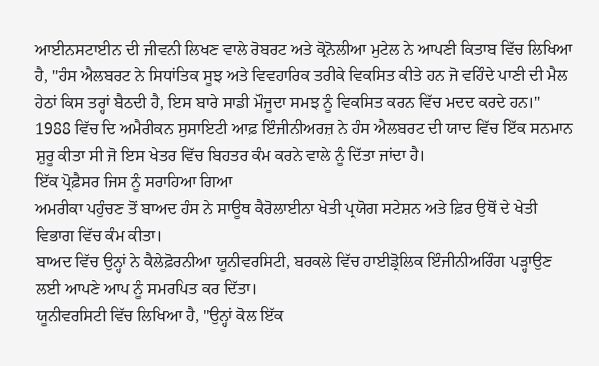ਆਈਨਸਟਾਈਨ ਦੀ ਜੀਵਨੀ ਲਿਖਣ ਵਾਲੇ ਰੋਬਰਟ ਅਤੇ ਕ੍ਰੋਨੋਲੀਆ ਮੁਟੇਲ ਨੇ ਆਪਣੀ ਕਿਤਾਬ ਵਿੱਚ ਲਿਖਿਆ ਹੈ, ''ਹੰਸ ਐਲਬਰਟ ਨੇ ਸਿਧਾਂਤਿਕ ਸੂਝ ਅਤੇ ਵਿਵਹਾਰਿਕ ਤਰੀਕੇ ਵਿਕਸਿਤ ਕੀਤੇ ਹਨ ਜੋ ਵਹਿੰਦੇ ਪਾਣੀ ਦੀ ਮੈਲ ਹੇਠਾਂ ਕਿਸ ਤਰ੍ਹਾਂ ਬੈਠਦੀ ਹੈ, ਇਸ ਬਾਰੇ ਸਾਡੀ ਮੌਜੂਦਾ ਸਮਝ ਨੂੰ ਵਿਕਸਿਤ ਕਰਨ ਵਿੱਚ ਮਦਦ ਕਰਦੇ ਹਨ।''
1988 ਵਿੱਚ ਦਿ ਅਮੈਰੀਕਨ ਸੁਸਾਇਟੀ ਆਫ਼ ਇੰਜੀਨੀਅਰਜ਼ ਨੇ ਹੰਸ ਐਲਬਰਟ ਦੀ ਯਾਦ ਵਿੱਚ ਇੱਕ ਸਨਮਾਨ ਸ਼ੁਰੂ ਕੀਤਾ ਸੀ ਜੋ ਇਸ ਖੇਤਰ ਵਿੱਚ ਬਿਹਤਰ ਕੰਮ ਕਰਨੇ ਵਾਲੇ ਨੂੰ ਦਿੱਤਾ ਜਾਂਦਾ ਹੈ।
ਇੱਕ ਪ੍ਰੋਫ਼ੈਸਰ ਜਿਸ ਨੂੰ ਸਰਾਹਿਆ ਗਿਆ
ਅਮਰੀਕਾ ਪਹੁੰਚਣ ਤੋਂ ਬਾਅਦ ਹੰਸ ਨੇ ਸਾਊਥ ਕੈਰੋਲਾਈਨਾ ਖੇਤੀ ਪ੍ਰਯੋਗ ਸਟੇਸ਼ਨ ਅਤੇ ਫ਼ਿਰ ਉਥੋਂ ਦੇ ਖੇਤੀ ਵਿਭਾਗ ਵਿੱਚ ਕੰਮ ਕੀਤਾ।
ਬਾਅਦ ਵਿੱਚ ਉਨ੍ਹਾਂ ਨੇ ਕੈਲੇਫ਼ੋਰਨੀਆ ਯੂਨੀਵਰਸਿਟੀ, ਬਰਕਲੇ ਵਿੱਚ ਹਾਈਡ੍ਰੋਲਿਕ ਇੰਜੀਨੀਅਰਿੰਗ ਪੜ੍ਹਾਉਣ ਲਈ ਆਪਣੇ ਆਪ ਨੂੰ ਸਮਰਪਿਤ ਕਰ ਦਿੱਤਾ।
ਯੂਨੀਵਰਸਿਟੀ ਵਿੱਚ ਲਿਖਿਆ ਹੈ, "ਉਨ੍ਹਾਂ ਕੋਲ ਇੱਕ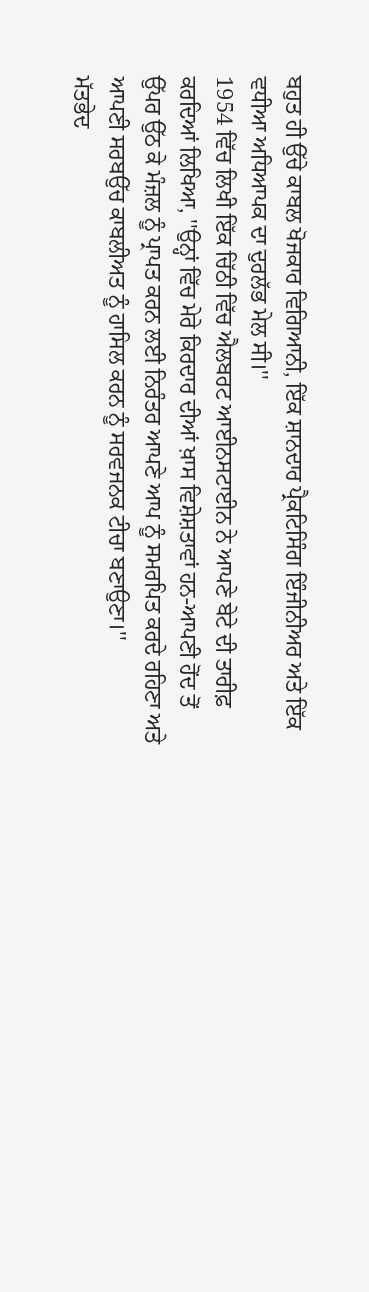ਬਹੁਤ ਹੀ ਉੱਚੇ ਕਾਬਲ ਖੋਜਕਾਰ ਵਿਗਿਆਨੀ, ਇੱਕ ਸ਼ਾਨਦਾਰ ਪ੍ਰੈਕਟਿਸਿੰਗ ਇੰਜੀਨੀਅਰ ਅਤੇ ਇੱਕ ਵਧੀਆ ਅਧਿਆਪਕ ਦਾ ਦੁਰਲੱਭ ਮੇਲ ਸੀ।''
1954 ਵਿੱਚ ਲਿਖੀ ਇੱਕ ਚਿੱਠੀ ਵਿੱਚ ਐਲਬਰਟ ਆਈਨਸਟਾਈਨ ਨੇ ਆਪਣੇ ਬੇਟੇ ਦੀ ਤਾਰੀਫ਼ ਕਰਦਿਆਂ ਲਿਖਿਆ, ''ਉਨ੍ਹਾਂ ਵਿੱਚ ਮੇਰੇ ਕਿਰਦਾਰ ਦੀਆਂ ਖ਼ਾਸ ਵਿਸ਼ੇਸ਼ਤਾਵਾਂ ਹਨ-ਆਪਣੀ ਹੋਂਦ ਤੋਂ ਉੱਪਰ ਉੱਠ ਕੇ ਮੰਜ਼ਲ ਨੂੰ ਪ੍ਰਾਪਤ ਕਰਨ ਲਈ ਨਿਰੰਤਰ ਆਪਣੇ ਆਪ ਨੂੰ ਸਮਰਪਿਤ ਕਰਦੇ ਰਹਿਣਾ ਅਤੇ ਆਪਣੀ ਸਰਬਉੱਚ ਕਾਬਲੀਅਤ ਨੂੰ ਹਾਸਿਲ ਕਰਨ ਨੂੰ ਸਰਵਜਨਕ ਟੀਚਾ ਬਣਾਉਣਾ।''
ਮੱਤਭੇਦ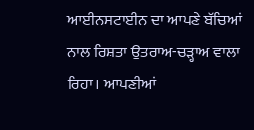ਆਈਨਸਟਾਈਨ ਦਾ ਆਪਣੇ ਬੱਚਿਆਂ ਨਾਲ ਰਿਸ਼ਤਾ ਉਤਰਾਅ-ਚੜ੍ਹਾਅ ਵਾਲਾ ਰਿਹਾ। ਆਪਣੀਆਂ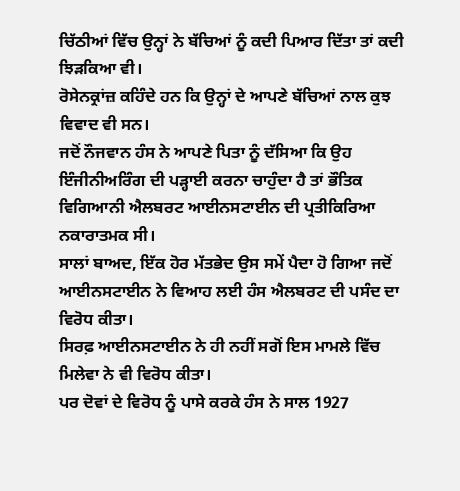ਚਿੱਠੀਆਂ ਵਿੱਚ ਉਨ੍ਹਾਂ ਨੇ ਬੱਚਿਆਂ ਨੂੰ ਕਦੀ ਪਿਆਰ ਦਿੱਤਾ ਤਾਂ ਕਦੀ ਝਿੜਕਿਆ ਵੀ।
ਰੋਸੇਨਕ੍ਰਾਂਜ਼ ਕਹਿੰਦੇ ਹਨ ਕਿ ਉਨ੍ਹਾਂ ਦੇ ਆਪਣੇ ਬੱਚਿਆਂ ਨਾਲ ਕੁਝ ਵਿਵਾਦ ਵੀ ਸਨ।
ਜਦੋਂ ਨੌਜਵਾਨ ਹੰਸ ਨੇ ਆਪਣੇ ਪਿਤਾ ਨੂੰ ਦੱਸਿਆ ਕਿ ਉਹ ਇੰਜੀਨੀਅਰਿੰਗ ਦੀ ਪੜ੍ਹਾਈ ਕਰਨਾ ਚਾਹੁੰਦਾ ਹੈ ਤਾਂ ਭੌਤਿਕ ਵਿਗਿਆਨੀ ਐਲਬਰਟ ਆਈਨਸਟਾਈਨ ਦੀ ਪ੍ਰਤੀਕਿਰਿਆ ਨਕਾਰਾਤਮਕ ਸੀ।
ਸਾਲਾਂ ਬਾਅਦ, ਇੱਕ ਹੋਰ ਮੱਤਭੇਦ ਉਸ ਸਮੇਂ ਪੈਦਾ ਹੋ ਗਿਆ ਜਦੋਂ ਆਈਨਸਟਾਈਨ ਨੇ ਵਿਆਹ ਲਈ ਹੰਸ ਐਲਬਰਟ ਦੀ ਪਸੰਦ ਦਾ ਵਿਰੋਧ ਕੀਤਾ।
ਸਿਰਫ਼ ਆਈਨਸਟਾਈਨ ਨੇ ਹੀ ਨਹੀਂ ਸਗੋਂ ਇਸ ਮਾਮਲੇ ਵਿੱਚ ਮਿਲੇਵਾ ਨੇ ਵੀ ਵਿਰੋਧ ਕੀਤਾ।
ਪਰ ਦੋਵਾਂ ਦੇ ਵਿਰੋਧ ਨੂੰ ਪਾਸੇ ਕਰਕੇ ਹੰਸ ਨੇ ਸਾਲ 1927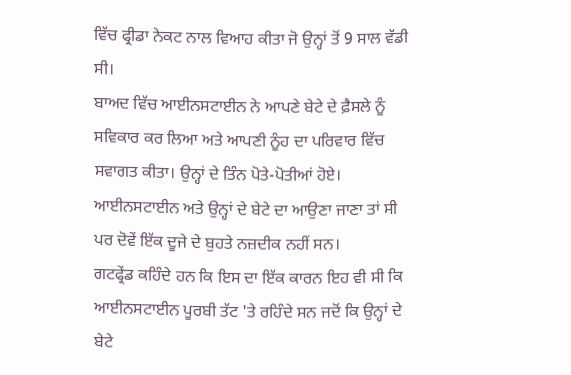ਵਿੱਚ ਫ੍ਰੀਡਾ ਨੇਕਟ ਨਾਲ ਵਿਆਹ ਕੀਤਾ ਜੋ ਉਨ੍ਹਾਂ ਤੋਂ 9 ਸਾਲ ਵੱਡੀ ਸੀ।
ਬਾਅਦ ਵਿੱਚ ਆਈਨਸਟਾਈਨ ਨੇ ਆਪਣੇ ਬੇਟੇ ਦੇ ਫ਼ੈਸਲੇ ਨੂੰ ਸਵਿਕਾਰ ਕਰ ਲਿਆ ਅਤੇ ਆਪਣੀ ਨੂੰਹ ਦਾ ਪਰਿਵਾਰ ਵਿੱਚ ਸਵਾਗਤ ਕੀਤਾ। ਉਨ੍ਹਾਂ ਦੇ ਤਿੰਨ ਪੋਤੇ-ਪੋਤੀਆਂ ਹੋਏ।
ਆਈਨਸਟਾਈਨ ਅਤੇ ਉਨ੍ਹਾਂ ਦੇ ਬੇਟੇ ਦਾ ਆਉਣਾ ਜਾਣਾ ਤਾਂ ਸੀ ਪਰ ਦੋਵੇਂ ਇੱਕ ਦੂਜੇ ਦੇ ਬੁਹਤੇ ਨਜ਼ਦੀਕ ਨਹੀਂ ਸਨ।
ਗਟਫ੍ਰੇਂਡ ਕਹਿੰਦੇ ਹਨ ਕਿ ਇਸ ਦਾ ਇੱਕ ਕਾਰਨ ਇਹ ਵੀ ਸੀ ਕਿ ਆਈਨਸਟਾਈਨ ਪੂਰਬੀ ਤੱਟ 'ਤੇ ਰਹਿੰਦੇ ਸਨ ਜਦੋਂ ਕਿ ਉਨ੍ਹਾਂ ਦੇ ਬੇਟੇ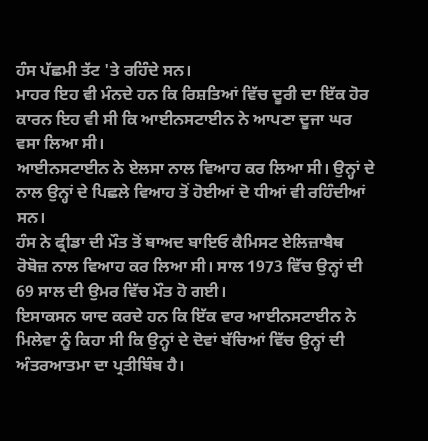ਹੰਸ ਪੱਛਮੀ ਤੱਟ 'ਤੇ ਰਹਿੰਦੇ ਸਨ।
ਮਾਹਰ ਇਹ ਵੀ ਮੰਨਦੇ ਹਨ ਕਿ ਰਿਸ਼ਤਿਆਂ ਵਿੱਚ ਦੂਰੀ ਦਾ ਇੱਕ ਹੋਰ ਕਾਰਨ ਇਹ ਵੀ ਸੀ ਕਿ ਆਈਨਸਟਾਈਨ ਨੇ ਆਪਣਾ ਦੂਜਾ ਘਰ ਵਸਾ ਲਿਆ ਸੀ।
ਆਈਨਸਟਾਈਨ ਨੇ ਏਲਸਾ ਨਾਲ ਵਿਆਹ ਕਰ ਲਿਆ ਸੀ। ਉਨ੍ਹਾਂ ਦੇ ਨਾਲ ਉਨ੍ਹਾਂ ਦੇ ਪਿਛਲੇ ਵਿਆਹ ਤੋਂ ਹੋਈਆਂ ਦੋ ਧੀਆਂ ਵੀ ਰਹਿੰਦੀਆਂ ਸਨ।
ਹੰਸ ਨੇ ਫ੍ਰੀਡਾ ਦੀ ਮੌਤ ਤੋਂ ਬਾਅਦ ਬਾਇਓ ਕੈਮਿਸਟ ਏਲਿਜ਼ਾਬੈਥ ਰੋਬੋਜ਼ ਨਾਲ ਵਿਆਹ ਕਰ ਲਿਆ ਸੀ। ਸਾਲ 1973 ਵਿੱਚ ਉਨ੍ਹਾਂ ਦੀ 69 ਸਾਲ ਦੀ ਉਮਰ ਵਿੱਚ ਮੌਤ ਹੋ ਗਈ।
ਇਸਾਕਸਨ ਯਾਦ ਕਰਦੇ ਹਨ ਕਿ ਇੱਕ ਵਾਰ ਆਈਨਸਟਾਈਨ ਨੇ ਮਿਲੇਵਾ ਨੂੰ ਕਿਹਾ ਸੀ ਕਿ ਉਨ੍ਹਾਂ ਦੇ ਦੋਵਾਂ ਬੱਚਿਆਂ ਵਿੱਚ ਉਨ੍ਹਾਂ ਦੀ ਅੰਤਰਆਤਮਾ ਦਾ ਪ੍ਰਤੀਬਿੰਬ ਹੈ।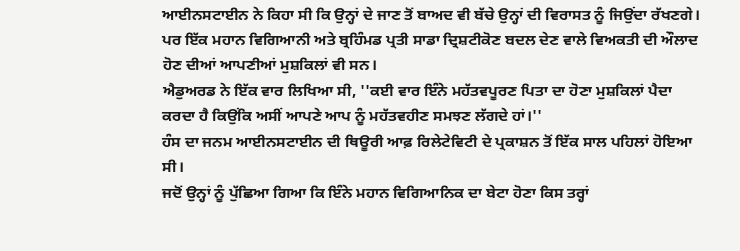ਆਈਨਸਟਾਈਨ ਨੇ ਕਿਹਾ ਸੀ ਕਿ ਉਨ੍ਹਾਂ ਦੇ ਜਾਣ ਤੋਂ ਬਾਅਦ ਵੀ ਬੱਚੇ ਉਨ੍ਹਾਂ ਦੀ ਵਿਰਾਸਤ ਨੂੰ ਜਿਉਂਦਾ ਰੱਖਣਗੇ।
ਪਰ ਇੱਕ ਮਹਾਨ ਵਿਗਿਆਨੀ ਅਤੇ ਬ੍ਰਹਿੰਮਡ ਪ੍ਰਤੀ ਸਾਡਾ ਦ੍ਰਿਸ਼ਟੀਕੋਣ ਬਦਲ ਦੇਣ ਵਾਲੇ ਵਿਅਕਤੀ ਦੀ ਔਲਾਦ ਹੋਣ ਦੀਆਂ ਆਪਣੀਆਂ ਮੁਸ਼ਕਿਲਾਂ ਵੀ ਸਨ।
ਐਡੁਅਰਡ ਨੇ ਇੱਕ ਵਾਰ ਲਿਖਿਆ ਸੀ, ''ਕਈ ਵਾਰ ਇੰਨੇ ਮਹੱਤਵਪੂਰਣ ਪਿਤਾ ਦਾ ਹੋਣਾ ਮੁਸ਼ਕਿਲਾਂ ਪੈਦਾ ਕਰਦਾ ਹੈ ਕਿਉਂਕਿ ਅਸੀਂ ਆਪਣੇ ਆਪ ਨੂੰ ਮਹੱਤਵਹੀਣ ਸਮਝਣ ਲੱਗਦੇ ਹਾਂ।''
ਹੰਸ ਦਾ ਜਨਮ ਆਈਨਸਟਾਈਨ ਦੀ ਥਿਊਰੀ ਆਫ਼ ਰਿਲੇਟੇਵਿਟੀ ਦੇ ਪ੍ਰਕਾਸ਼ਨ ਤੋਂ ਇੱਕ ਸਾਲ ਪਹਿਲਾਂ ਹੋਇਆ ਸੀ।
ਜਦੋਂ ਉਨ੍ਹਾਂ ਨੂੰ ਪੁੱਛਿਆ ਗਿਆ ਕਿ ਇੰਨੇ ਮਹਾਨ ਵਿਗਿਆਨਿਕ ਦਾ ਬੇਟਾ ਹੋਣਾ ਕਿਸ ਤਰ੍ਹਾਂ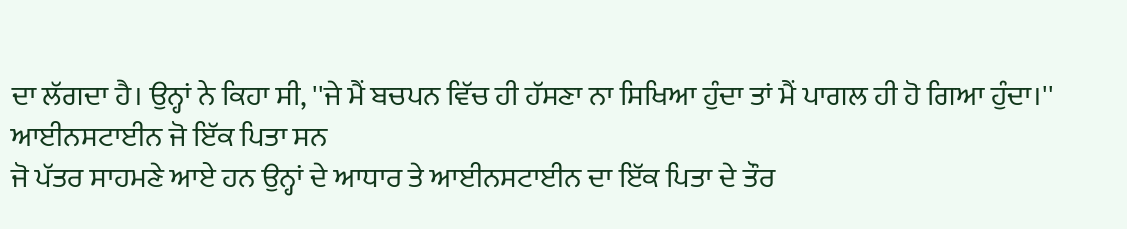ਦਾ ਲੱਗਦਾ ਹੈ। ਉਨ੍ਹਾਂ ਨੇ ਕਿਹਾ ਸੀ, ''ਜੇ ਮੈਂ ਬਚਪਨ ਵਿੱਚ ਹੀ ਹੱਸਣਾ ਨਾ ਸਿਖਿਆ ਹੁੰਦਾ ਤਾਂ ਮੈਂ ਪਾਗਲ ਹੀ ਹੋ ਗਿਆ ਹੁੰਦਾ।''
ਆਈਨਸਟਾਈਨ ਜੋ ਇੱਕ ਪਿਤਾ ਸਨ
ਜੋ ਪੱਤਰ ਸਾਹਮਣੇ ਆਏ ਹਨ ਉਨ੍ਹਾਂ ਦੇ ਆਧਾਰ ਤੇ ਆਈਨਸਟਾਈਨ ਦਾ ਇੱਕ ਪਿਤਾ ਦੇ ਤੌਰ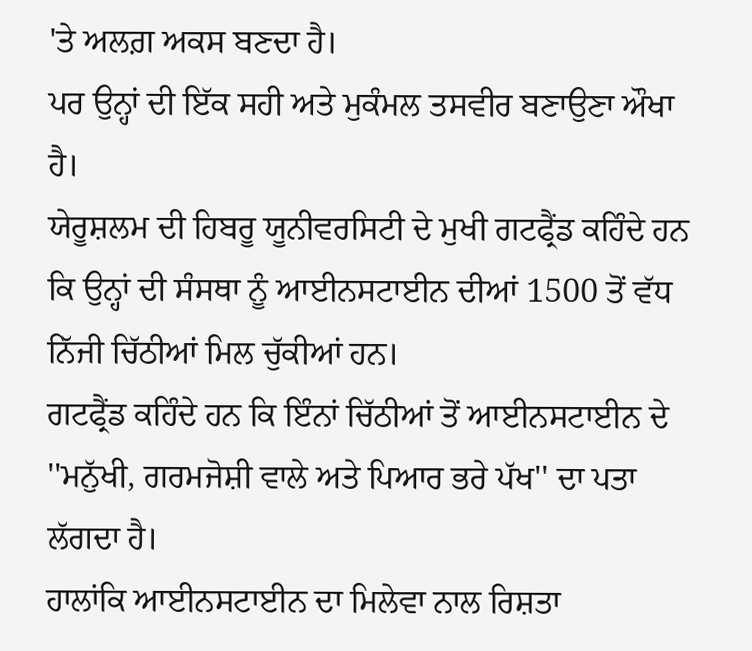'ਤੇ ਅਲਗ਼ ਅਕਸ ਬਣਦਾ ਹੈ।
ਪਰ ਉਨ੍ਹਾਂ ਦੀ ਇੱਕ ਸਹੀ ਅਤੇ ਮੁਕੰਮਲ ਤਸਵੀਰ ਬਣਾਉਣਾ ਔਖਾ ਹੈ।
ਯੇਰੂਸ਼ਲਮ ਦੀ ਹਿਬਰੂ ਯੂਨੀਵਰਸਿਟੀ ਦੇ ਮੁਖੀ ਗਟਫ੍ਰੈਂਡ ਕਹਿੰਦੇ ਹਨ ਕਿ ਉਨ੍ਹਾਂ ਦੀ ਸੰਸਥਾ ਨੂੰ ਆਈਨਸਟਾਈਨ ਦੀਆਂ 1500 ਤੋਂ ਵੱਧ ਨਿੱਜੀ ਚਿੱਠੀਆਂ ਮਿਲ ਚੁੱਕੀਆਂ ਹਨ।
ਗਟਫ੍ਰੈਂਡ ਕਹਿੰਦੇ ਹਨ ਕਿ ਇੰਨਾਂ ਚਿੱਠੀਆਂ ਤੋਂ ਆਈਨਸਟਾਈਨ ਦੇ ''ਮਨੁੱਖੀ, ਗਰਮਜੋਸ਼ੀ ਵਾਲੇ ਅਤੇ ਪਿਆਰ ਭਰੇ ਪੱਖ'' ਦਾ ਪਤਾ ਲੱਗਦਾ ਹੈ।
ਹਾਲਾਂਕਿ ਆਈਨਸਟਾਈਨ ਦਾ ਮਿਲੇਵਾ ਨਾਲ ਰਿਸ਼ਤਾ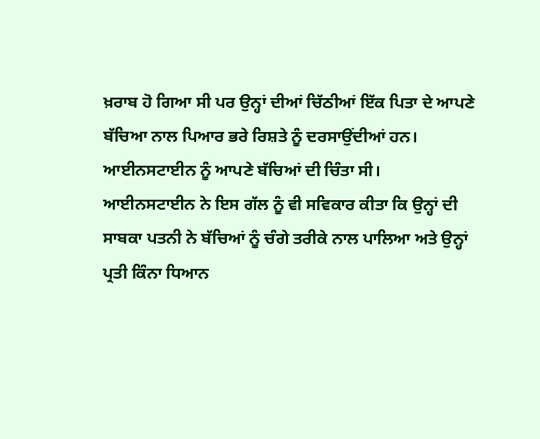ਖ਼ਰਾਬ ਹੋ ਗਿਆ ਸੀ ਪਰ ਉਨ੍ਹਾਂ ਦੀਆਂ ਚਿੱਠੀਆਂ ਇੱਕ ਪਿਤਾ ਦੇ ਆਪਣੇ ਬੱਚਿਆ ਨਾਲ ਪਿਆਰ ਭਰੇ ਰਿਸ਼ਤੇ ਨੂੰ ਦਰਸਾਉਂਦੀਆਂ ਹਨ।
ਆਈਨਸਟਾਈਨ ਨੂੰ ਆਪਣੇ ਬੱਚਿਆਂ ਦੀ ਚਿੰਤਾ ਸੀ।
ਆਈਨਸਟਾਈਨ ਨੇ ਇਸ ਗੱਲ ਨੂੰ ਵੀ ਸਵਿਕਾਰ ਕੀਤਾ ਕਿ ਉਨ੍ਹਾਂ ਦੀ ਸਾਬਕਾ ਪਤਨੀ ਨੇ ਬੱਚਿਆਂ ਨੂੰ ਚੰਗੇ ਤਰੀਕੇ ਨਾਲ ਪਾਲਿਆ ਅਤੇ ਉਨ੍ਹਾਂ ਪ੍ਰਤੀ ਕਿੰਨਾ ਧਿਆਨ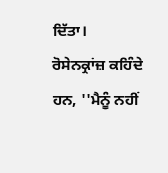ਦਿੱਤਾ।
ਰੋਸੇਨਕ੍ਰਾਂਜ਼ ਕਹਿੰਦੇ ਹਨ, ''ਮੈਨੂੰ ਨਹੀਂ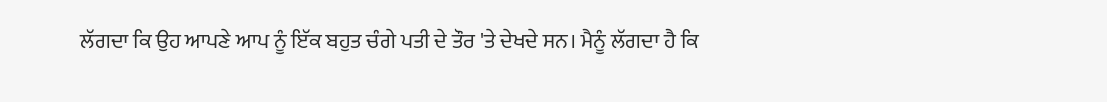ਲੱਗਦਾ ਕਿ ਉਹ ਆਪਣੇ ਆਪ ਨੂੰ ਇੱਕ ਬਹੁਤ ਚੰਗੇ ਪਤੀ ਦੇ ਤੌਰ 'ਤੇ ਦੇਖਦੇ ਸਨ। ਮੈਨੂੰ ਲੱਗਦਾ ਹੈ ਕਿ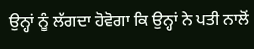ਉਨ੍ਹਾਂ ਨੂੰ ਲੱਗਦਾ ਹੋਵੋਗਾ ਕਿ ਉਨ੍ਹਾਂ ਨੇ ਪਤੀ ਨਾਲੋਂ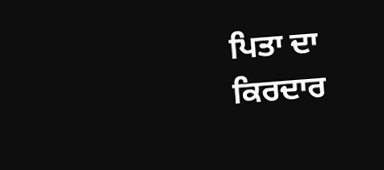ਪਿਤਾ ਦਾ ਕਿਰਦਾਰ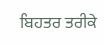ਬਿਹਤਰ ਤਰੀਕੇ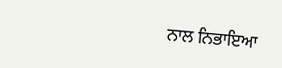ਨਾਲ ਨਿਭਾਇਆ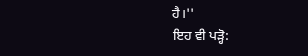ਹੈ।''
ਇਹ ਵੀ ਪੜ੍ਹੋ: